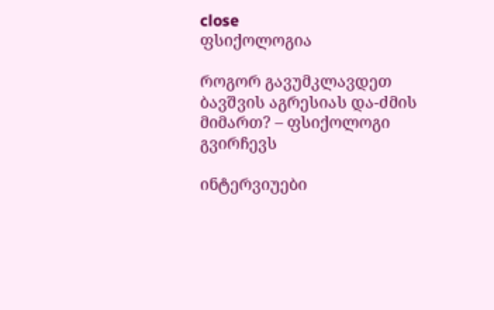close
ფსიქოლოგია

როგორ გავუმკლავდეთ ბავშვის აგრესიას და-ძმის მიმართ? – ფსიქოლოგი გვირჩევს

ინტერვიუები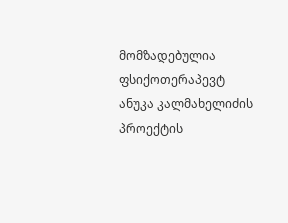მომზადებულია ფსიქოთერაპევტ ანუკა კალმახელიძის პროექტის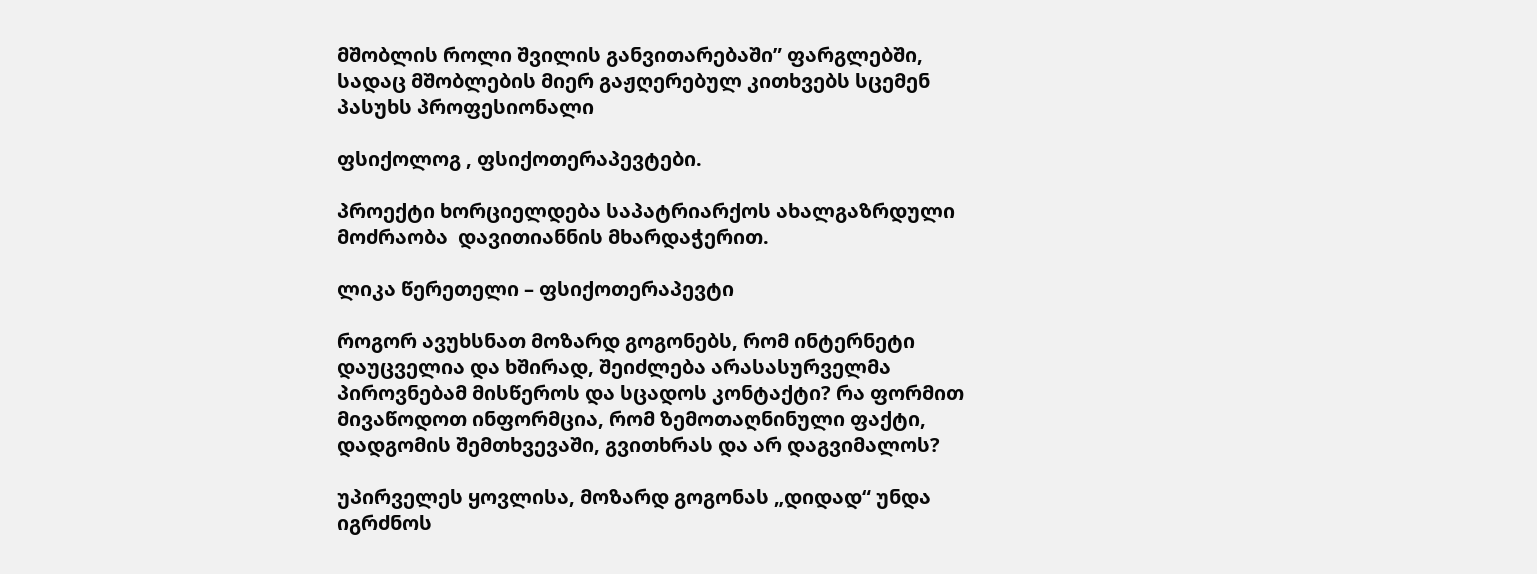მშობლის როლი შვილის განვითარებაში” ფარგლებში,  სადაც მშობლების მიერ გაჟღერებულ კითხვებს სცემენ პასუხს პროფესიონალი

ფსიქოლოგ , ფსიქოთერაპევტები.

პროექტი ხორციელდება საპატრიარქოს ახალგაზრდული მოძრაობა  დავითიანნის მხარდაჭერით.

ლიკა წერეთელი – ფსიქოთერაპევტი

როგორ ავუხსნათ მოზარდ გოგონებს, რომ ინტერნეტი დაუცველია და ხშირად, შეიძლება არასასურველმა პიროვნებამ მისწეროს და სცადოს კონტაქტი? რა ფორმით მივაწოდოთ ინფორმცია, რომ ზემოთაღნინული ფაქტი, დადგომის შემთხვევაში, გვითხრას და არ დაგვიმალოს?

უპირველეს ყოვლისა, მოზარდ გოგონას „დიდად“ უნდა იგრძნოს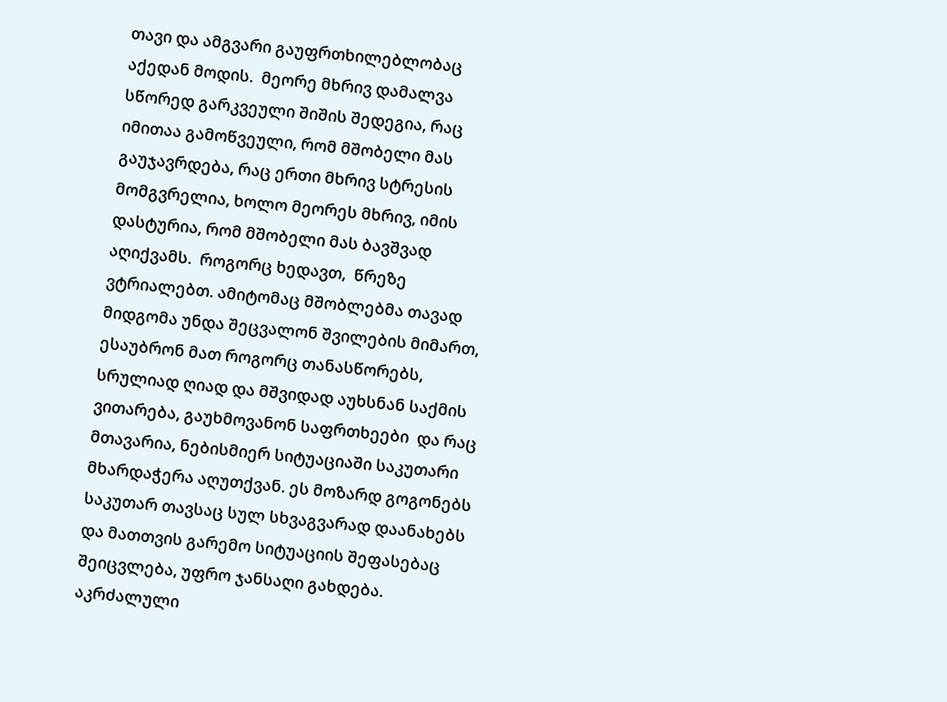თავი და ამგვარი გაუფრთხილებლობაც აქედან მოდის.  მეორე მხრივ დამალვა სწორედ გარკვეული შიშის შედეგია, რაც იმითაა გამოწვეული, რომ მშობელი მას გაუჯავრდება, რაც ერთი მხრივ სტრესის მომგვრელია, ხოლო მეორეს მხრივ, იმის დასტურია, რომ მშობელი მას ბავშვად აღიქვამს.  როგორც ხედავთ,  წრეზე ვტრიალებთ. ამიტომაც მშობლებმა თავად მიდგომა უნდა შეცვალონ შვილების მიმართ, ესაუბრონ მათ როგორც თანასწორებს, სრულიად ღიად და მშვიდად აუხსნან საქმის ვითარება, გაუხმოვანონ საფრთხეები  და რაც მთავარია, ნებისმიერ სიტუაციაში საკუთარი მხარდაჭერა აღუთქვან. ეს მოზარდ გოგონებს საკუთარ თავსაც სულ სხვაგვარად დაანახებს და მათთვის გარემო სიტუაციის შეფასებაც შეიცვლება, უფრო ჯანსაღი გახდება. აკრძალული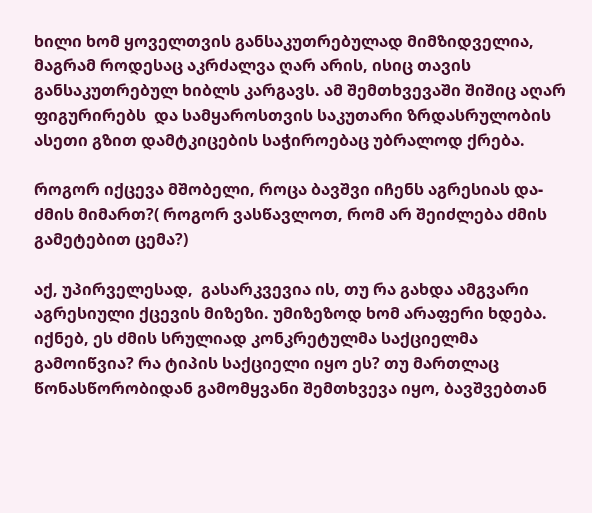ხილი ხომ ყოველთვის განსაკუთრებულად მიმზიდველია, მაგრამ როდესაც აკრძალვა ღარ არის, ისიც თავის განსაკუთრებულ ხიბლს კარგავს. ამ შემთხვევაში შიშიც აღარ ფიგურირებს  და სამყაროსთვის საკუთარი ზრდასრულობის ასეთი გზით დამტკიცების საჭიროებაც უბრალოდ ქრება.

როგორ იქცევა მშობელი, როცა ბავშვი იჩენს აგრესიას და-ძმის მიმართ?( როგორ ვასწავლოთ, რომ არ შეიძლება ძმის გამეტებით ცემა?)

აქ, უპირველესად,  გასარკვევია ის, თუ რა გახდა ამგვარი აგრესიული ქცევის მიზეზი. უმიზეზოდ ხომ არაფერი ხდება. იქნებ, ეს ძმის სრულიად კონკრეტულმა საქციელმა გამოიწვია? რა ტიპის საქციელი იყო ეს? თუ მართლაც წონასწორობიდან გამომყვანი შემთხვევა იყო, ბავშვებთან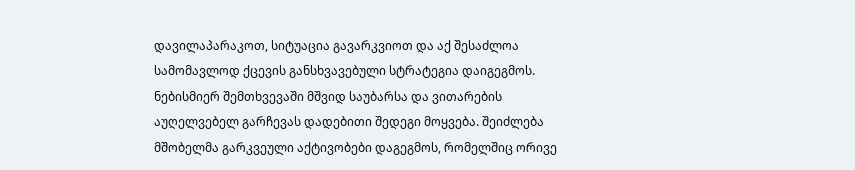დავილაპარაკოთ, სიტუაცია გავარკვიოთ და აქ შესაძლოა სამომავლოდ ქცევის განსხვავებული სტრატეგია დაიგეგმოს. ნებისმიერ შემთხვევაში მშვიდ საუბარსა და ვითარების აუღელვებელ გარჩევას დადებითი შედეგი მოყვება. შეიძლება მშობელმა გარკვეული აქტივობები დაგეგმოს, რომელშიც ორივე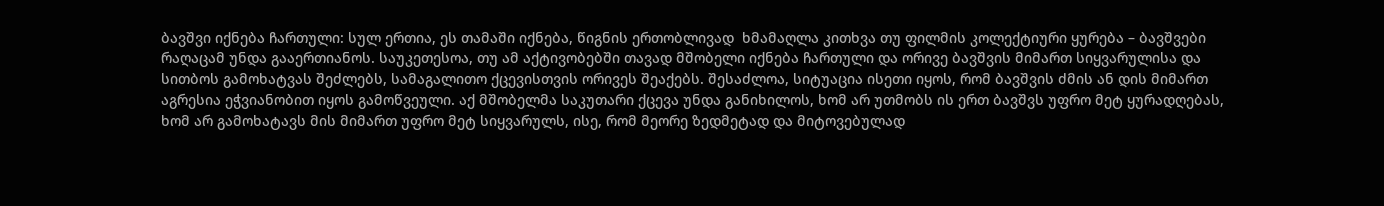ბავშვი იქნება ჩართული: სულ ერთია, ეს თამაში იქნება, წიგნის ერთობლივად  ხმამაღლა კითხვა თუ ფილმის კოლექტიური ყურება – ბავშვები რაღაცამ უნდა გააერთიანოს. საუკეთესოა, თუ ამ აქტივობებში თავად მშობელი იქნება ჩართული და ორივე ბავშვის მიმართ სიყვარულისა და სითბოს გამოხატვას შეძლებს, სამაგალითო ქცევისთვის ორივეს შეაქებს. შესაძლოა, სიტუაცია ისეთი იყოს, რომ ბავშვის ძმის ან დის მიმართ აგრესია ეჭვიანობით იყოს გამოწვეული. აქ მშობელმა საკუთარი ქცევა უნდა განიხილოს, ხომ არ უთმობს ის ერთ ბავშვს უფრო მეტ ყურადღებას, ხომ არ გამოხატავს მის მიმართ უფრო მეტ სიყვარულს, ისე, რომ მეორე ზედმეტად და მიტოვებულად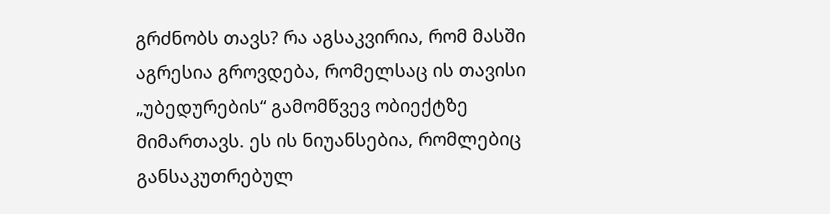გრძნობს თავს? რა აგსაკვირია, რომ მასში აგრესია გროვდება, რომელსაც ის თავისი „უბედურების“ გამომწვევ ობიექტზე მიმართავს. ეს ის ნიუანსებია, რომლებიც განსაკუთრებულ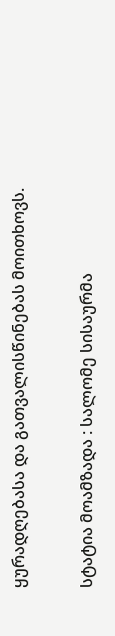ყურადღებასა და გათვალისწინებას მოითხოვს.

სტატია მოამზადა : სალომე სისაურმა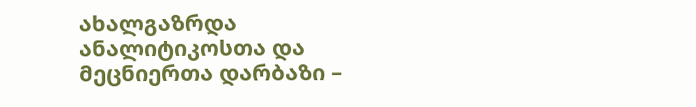ახალგაზრდა ანალიტიკოსთა და მეცნიერთა დარბაზი –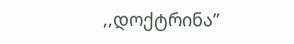,,დოქტრინა”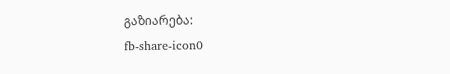გაზიარება:
fb-share-icon0